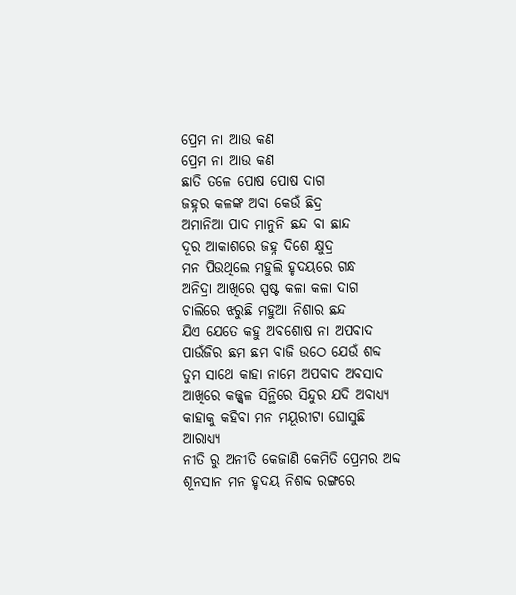ପ୍ରେମ ନା ଆଉ କଣ
ପ୍ରେମ ନା ଆଉ କଣ
ଛାତି ତଳେ ପୋଷ ପୋଷ ଦାଗ
ଜହ୍ନର କଳଙ୍କ ଅବା କେଉଁ ଛିଦ୍ର
ଅମାନିଆ ପାଦ ମାନୁନି ଛନ୍ଦ ବା ଛାନ୍ଦ
ଦୂର ଆକାଶରେ ଜହ୍ନ ଦିଶେ କ୍ଷୁଦ୍ର
ମନ ପିଉଥିଲେ ମହୁଲି ହୃଦୟରେ ଗନ୍ଧ
ଅନିଦ୍ରା ଆଖିରେ ସ୍ପଷ୍ଟ କଳା କଳା ଦାଗ
ଚାଲିରେ ଝରୁଛି ମହୁଆ ନିଶାର ଛନ୍ଦ
ଯିଏ ଯେତେ କହୁ ଅବଶୋଷ ନା ଅପବାଦ
ପାଉଁଜିର ଛମ ଛମ ବାଜି ଉଠେ ଯେଉଁ ଶବ୍ଦ
ତୁମ ସାଥେ କାହା ନାମେ ଅପବାଦ ଅବସାଦ
ଆଖିରେ କଜ୍ଜ୍ୱଳ ସିନ୍ଥିରେ ସିନ୍ଦୁର ଯଦି ଅବାଧ୍ୟ୍ୟ
କାହାକୁ କହିବା ମନ ମୟୂରୀଟା ଘୋସୁଛି ଆରାଧ୍ୟ୍ୟ
ନୀତି ରୁ ଅନୀତି କେଜାଣି କେମିତି ପ୍ରେମର ଅବ୍ଦ
ଶୂନସାନ ମନ ହୃଦୟ ନିଶବ୍ଦ ରଙ୍ଗରେ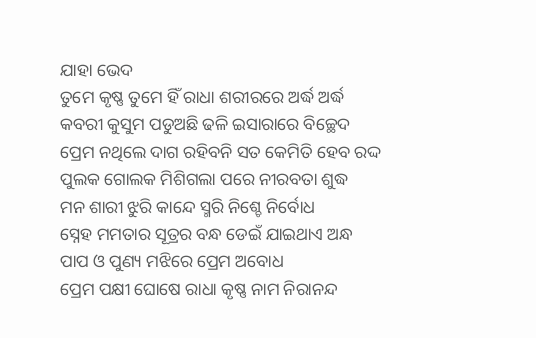ଯାହା ଭେଦ
ତୁମେ କୃଷ୍ଣ ତୁମେ ହିଁ ରାଧା ଶରୀରରେ ଅର୍ଦ୍ଧ ଅର୍ଦ୍ଧ
କବରୀ କୁସୁମ ପଡୁଅଛି ଢଳି ଇସାରାରେ ବିଚ୍ଛେଦ
ପ୍ରେମ ନଥିଲେ ଦାଗ ରହିବନି ସତ କେମିତି ହେବ ରଦ୍ଦ
ପୁଲକ ଗୋଲକ ମିଶିଗଲା ପରେ ନୀରବତା ଶୁଦ୍ଧ
ମନ ଶାରୀ ଝୁରି କାନ୍ଦେ ସ୍ମରି ନିଶ୍ଚେ ନିର୍ବୋଧ
ସ୍ନେହ ମମତାର ସୂତ୍ରର ବନ୍ଧ ଡେଇଁ ଯାଇଥାଏ ଅନ୍ଧ
ପାପ ଓ ପୁଣ୍ୟ ମଝିରେ ପ୍ରେମ ଅବୋଧ
ପ୍ରେମ ପକ୍ଷୀ ଘୋଷେ ରାଧା କୃଷ୍ଣ ନାମ ନିରାନନ୍ଦ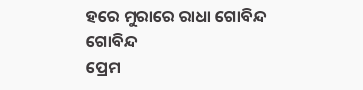ହରେ ମୁରାରେ ରାଧା ଗୋବିନ୍ଦ ଗୋବିନ୍ଦ
ପ୍ରେମ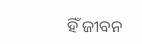ହିଁ ଜୀବନ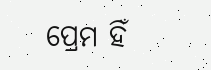ପ୍ରେମ ହିଁ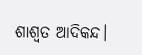ଶାଶ୍ୱତ ଆଦିକନ୍ଦ।